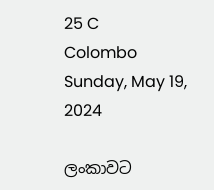25 C
Colombo
Sunday, May 19, 2024

ලංකාවට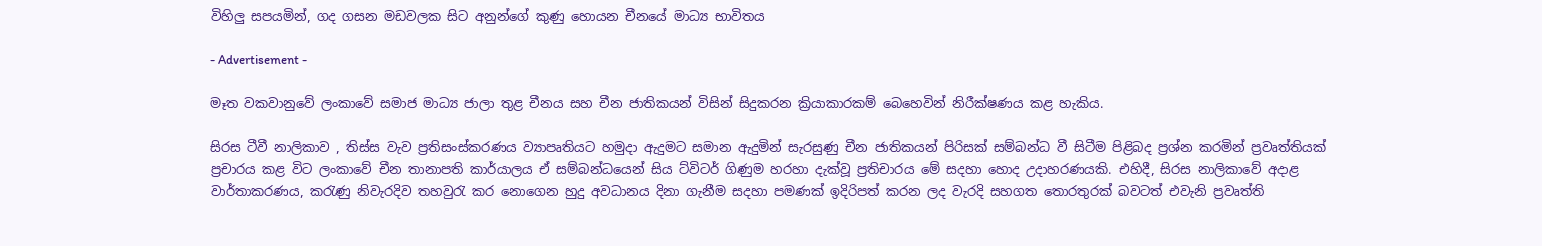විහිලු සපයමින්, ගද ගසන මඩවලක සිට අනුන්ගේ කුණු හොයන චීනයේ මාධ්‍ය භාවිතය

- Advertisement -

මෑත වකවානුවේ ලංකාවේ සමාජ මාධ්‍ය ජාලා තුළ චීනය සහ චීන ජාතිකයන් විසින් සිදුකරන ක්‍රියාකාරකම් බෙහෙවින් නිරීක්ෂණය කළ හැකිය.

සිරස ටීවී නාලිකාව , තිස්ස වැව ප්‍රතිසංස්කරණය ව්‍යාපෘතියට හමුදා ඇදුමට සමාන ඇදුමින් සැරසුණු චීන ජාතිකයන් පිරිසක් සම්බන්ධ වී සිටීම පිළිබද ප්‍රශ්න කරමින් ප්‍රවෘත්තියක් ප්‍රචාරය කළ විට ලංකාවේ චීන තානාපති කාර්යාලය ඒ සම්බන්ධයෙන් සිය ට්විටර් ගිණුම හරහා දැක්වූ ප්‍රතිචාරය මේ සදහා හොද උදාහරණයකි. එහිදී, සිරස නාලිකාවේ අදාළ වාර්තාකරණය, කරැණු නිවැරදිව තහවුරැ කර නොගෙන හුදු අවධානය දිනා ගැනීම සදහා පමණක් ඉදිරිපත් කරන ලද වැරදි සහගත තොරතුරක් බවටත් එවැනි ප්‍රවෘත්ති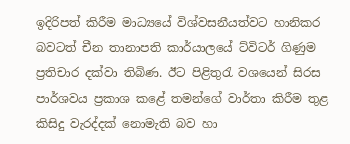ඉදිරිපත් කිරීම මාධ්‍යයේ විශ්වසනීයත්වට හානිකර බවටත් චීන තානාපති කාර්යාලයේ ට්විටර් ගිණුම ප්‍රතිචාර දක්වා තිබිණ. ඊට පිළිතුරැ වශයෙන් සිරස පාර්ශවය ප්‍රකාශ කළේ තමන්ගේ වාර්තා කිරීම තුළ කිසිදු වැරද්දක් නොමැති බව හා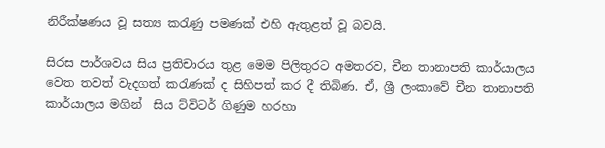නිරීක්ෂණය වූ සත්‍ය කරැණු පමණක් එහි ඇතුළත් වූ බවයි.

සිරස පාර්ශවය සිය ප්‍රතිචාරය තුළ මෙම පිලිතුරට අමතරව, චීන තානාපති කාර්යාලය වෙත තවත් වැදගත් කරැණක් ද සිහිපත් කර දී තිබිණ. ඒ, ශ්‍රී ලංකාවේ චීන තානාපති කාර්යාලය මගින්  සිය ට්විටර් ගිණුම හරහා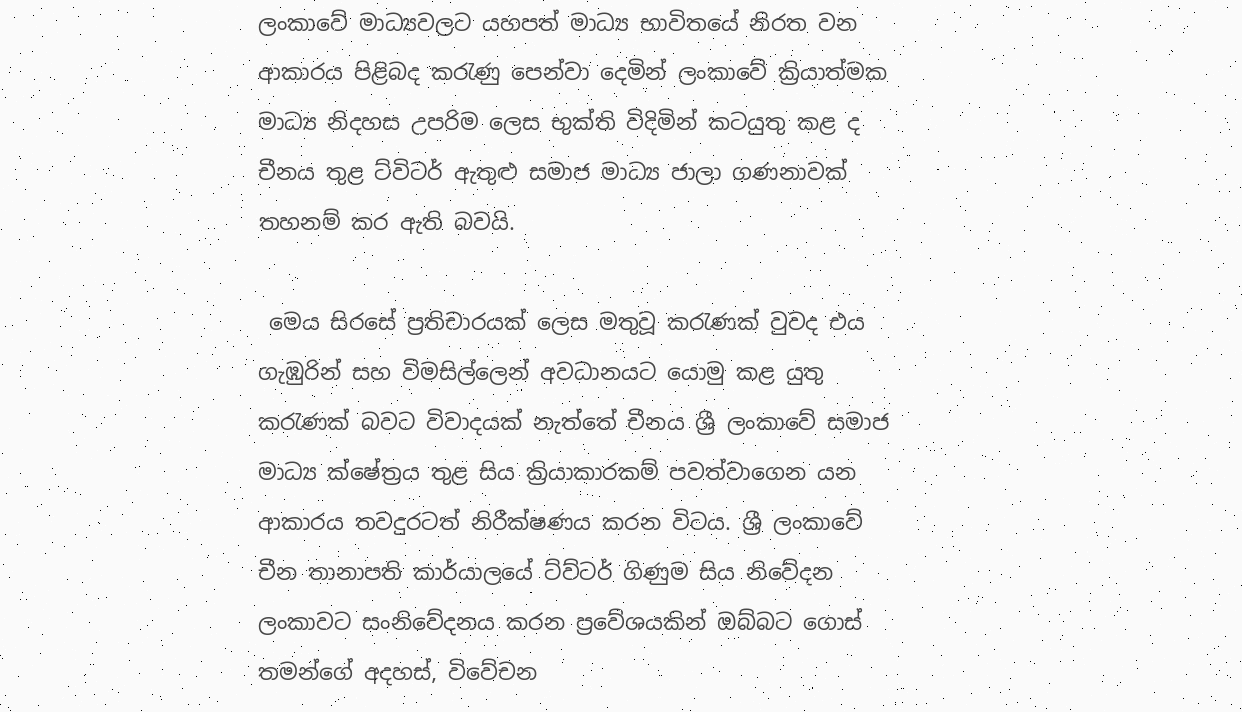ලංකාවේ මාධ්‍යවලට යහපත් මාධ්‍ය භාවිතයේ නිරත වන ආකාරය පිළිබද කරැණු පෙන්වා දෙමින් ලංකාවේ ක්‍රියාත්මක මාධ්‍ය නිදහස උපරිම ලෙස භුක්ති විදිමින් කටයුතු කළ ද චීනය තුළ ට්විටර් ඇතුළු සමාජ මාධ්‍ය ජාලා ගණනාවක් තහනම් කර ඇති බවයි.

 මෙය සිරසේ ප්‍රතිචාරයක් ලෙස මතුවූ කරැණක් වුවද එය ගැඹුරින් සහ විමසිල්ලෙන් අවධානයට යොමු කළ යුතු කරැණක් බවට විවාදයක් නැත්තේ චීනය ශ්‍රී ලංකාවේ සමාජ මාධ්‍ය ක්ෂේත්‍රය තුළ සිය ක්‍රියාකාරකම් පවත්වාගෙන යන ආකාරය තවදුරටත් නිරීක්ෂණය කරන විටය. ශ්‍රී ලංකාවේ චීන තානාපති කාර්යාලයේ ට්ව්ටර් ගිණුම සිය නිවේදන ලංකාවට සංනිවේදනය කරන ප්‍රවේශයකින් ඔබ්බට ගොස් තමන්ගේ අදහස්, විවේචන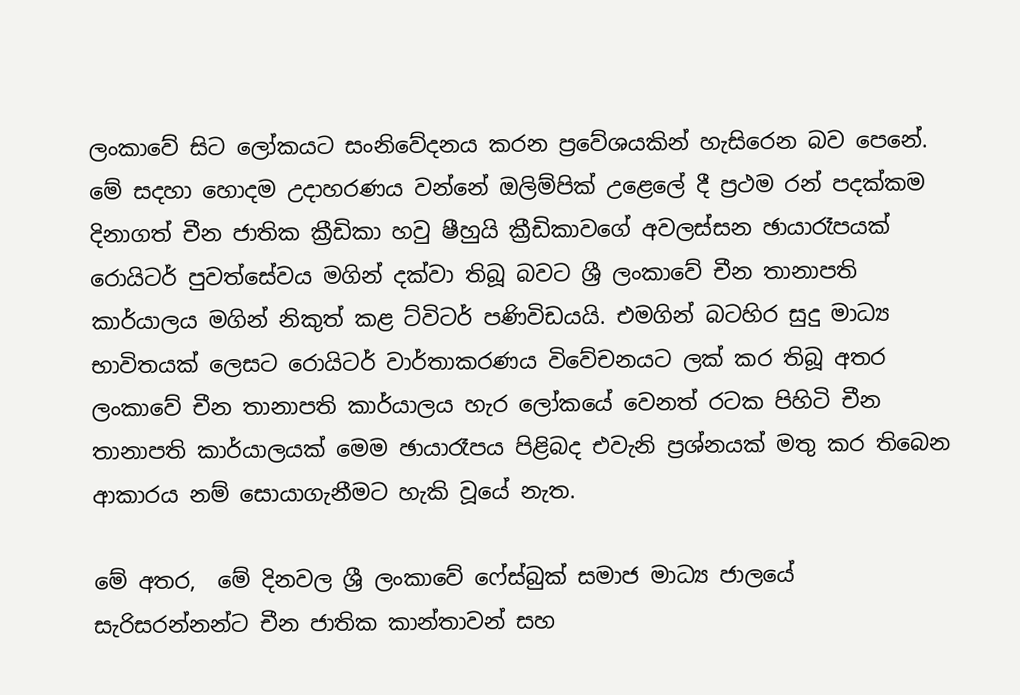ලංකාවේ සිට ලෝකයට සංනිවේදනය කරන ප්‍රවේශයකින් හැසිරෙන බව පෙනේ. මේ සදහා හොදම උදාහරණය වන්නේ ඔලිම්පික් උළෙලේ දී ප්‍රථම රන් පදක්කම දිනාගත් චීන ජාතික ක්‍රීඩිකා හවු ෂීහුයි ක්‍රීඩිකාවගේ අවලස්සන ඡායාරෑපයක් රොයිටර් පුවත්සේවය මගින් දක්වා තිබූ බවට ශ්‍රී ලංකාවේ චීන තානාපති කාර්යාලය මගින් නිකුත් කළ ට්විටර් පණිවිඩයයි. එමගින් බටහිර සුදු මාධ්‍ය භාවිතයක් ලෙසට රොයිටර් වාර්තාකරණය විවේචනයට ලක් කර තිබූ අතර ලංකාවේ චීන තානාපති කාර්යාලය හැර ලෝකයේ වෙනත් රටක පිහිටි චීන තානාපති කාර්යාලයක් මෙම ඡායාරෑපය පිළිබද එවැනි ප්‍රශ්නයක් මතු කර තිබෙන ආකාරය නම් සොයාගැනීමට හැකි වූයේ නැත.

මේ අතර,  මේ දිනවල ශ්‍රී ලංකාවේ ෆේස්බුක් සමාජ මාධ්‍ය ජාලයේ සැරිසරන්නන්ට චීන ජාතික කාන්තාවන් සහ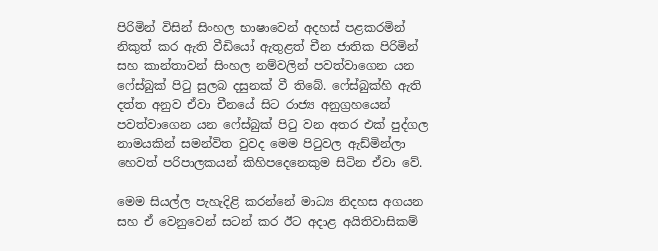පිරිමින් විසින් සිංහල භාෂාවෙන් අදහස් පළකරමින් නිකුත් කර ඇති වීඩියෝ ඇතුළත් චීන ජාතික පිරිමින් සහ කාන්තාවන් සිංහල නම්වලින් පවත්වාගෙන යන ෆේස්බුක් පිටු සුලබ දසුනක් වී තිබේ. ෆේස්බුක්හි ඇති දත්ත අනුව ඒවා චීනයේ සිට රාජ්‍ය අනුග්‍රහයෙන් පවත්වාගෙන යන ෆේස්බුක් පිටු වන අතර එක් පුද්ගල නාමයකින් සමන්විත වුවද මෙම පිටුවල ඇඩ්මින්ලා හෙවත් පරිපාලකයන් කිහිපදෙනෙකුම සිටින ඒවා වේ.

මෙම සියල්ල පැහැදිළි කරන්නේ මාධ්‍ය නිදහස අගයන සහ ඒ වෙනුවෙන් සටන් කර ඊට අදාළ අයිතිවාසිකම්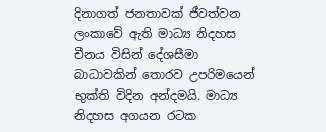දිනාගත් ජනතාවක් ජීවත්වන ලංකාවේ ඇති මාධ්‍ය නිදහස චීනය විසින් දේශසීමා බාධාවකින් තොරව උපරිමයෙන් භුක්ති විදින අන්දමයි. මාධ්‍ය නිදහස අගයන රටක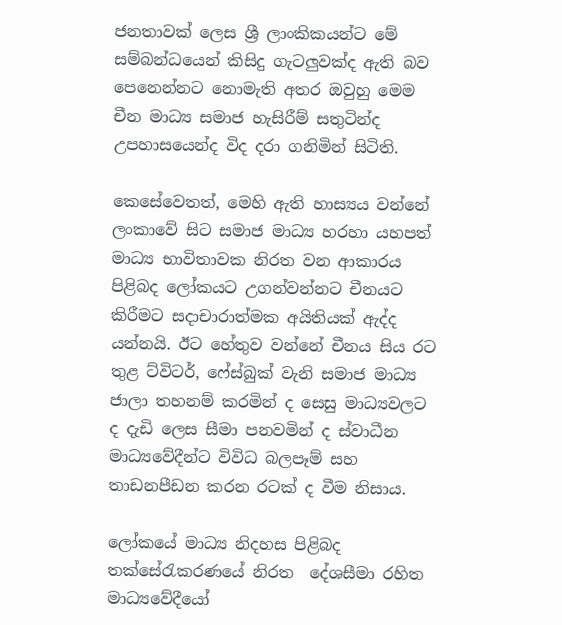ජනතාවක් ලෙස ශ්‍රී ලාංකිකයන්ට මේ සම්බන්ධයෙන් කිසිදු ගැටලුවක්ද ඇති බව පෙනෙන්නට නොමැති අතර ඔවුහු මෙම චීන මාධ්‍ය සමාජ හැසිරීම් සතුටින්ද උපහාසයෙන්ද විද දරා ගනිමින් සිටිති.

කෙසේවෙතත්, මෙහි ඇති හාස්‍යය වන්නේ ලංකාවේ සිට සමාජ මාධ්‍ය හරහා යහපත් මාධ්‍ය භාවිතාවක නිරත වන ආකාරය පිළිබද ලෝකයට උගන්වන්නට චීනයට කිරීමට සදාචාරාත්මක අයිතියක් ඇද්ද යන්නයි. ඊට හේතුව වන්නේ චීනය සිය රට තුළ ට්විටර්, ෆේස්බුක් වැනි සමාජ මාධ්‍ය ජාලා තහනම් කරමින් ද සෙසු මාධ්‍යවලට ද දැඩි ලෙස සීමා පනවමින් ද ස්වාධීන මාධ්‍යවේදීන්ට විවිධ බලපෑම් සහ තාඩනපීඩන කරන රටක් ද වීම නිසාය.

ලෝකයේ මාධ්‍ය නිදහස පිළිබද තක්සේරැකරණයේ නිරත  දේශසීමා රහිත මාධ්‍යවේදීයෝ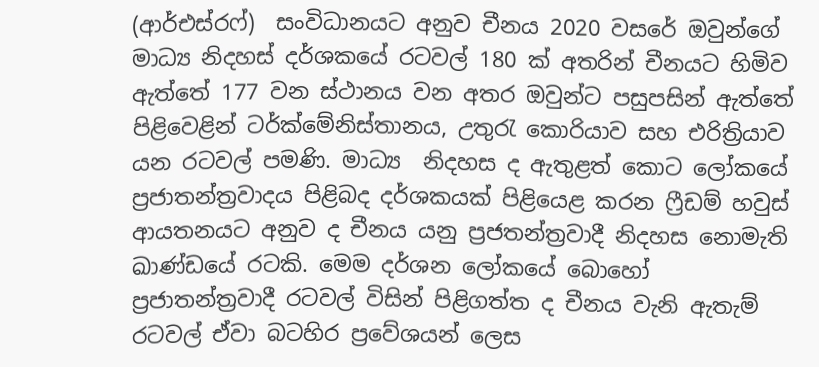(ආර්එස්රෆ්)  සංවිධානයට අනුව චීනය 2020 වසරේ ඔවුන්ගේ මාධ්‍ය නිදහස් දර්ශකයේ රටවල් 180 ක් අතරින් චීනයට හිමිව ඇත්තේ 177 වන ස්ථානය වන අතර ඔවුන්ට පසුපසින් ඇත්තේ පිළිවෙළින් ටර්ක්මේනිස්තානය, උතුරැ කොරියාව සහ එරිත්‍රියාව යන රටවල් පමණි. මාධ්‍ය  නිදහස ද ඇතුළත් කොට ලෝකයේ ප්‍රජාතන්ත්‍රවාදය පිළිබද දර්ශකයක් පිළියෙළ කරන ෆ්‍රීඩම් හවුස් ආයතනයට අනුව ද චීනය යනු ප්‍රජතන්ත්‍රවාදී නිදහස නොමැති ඛාණ්ඩයේ රටකි. මෙම දර්ශන ලෝකයේ බොහෝ ප්‍රජාතන්ත්‍රවාදී රටවල් විසින් පිළිගත්ත ද චීනය වැනි ඇතැම් රටවල් ඒවා බටහිර ප්‍රවේශයන් ලෙස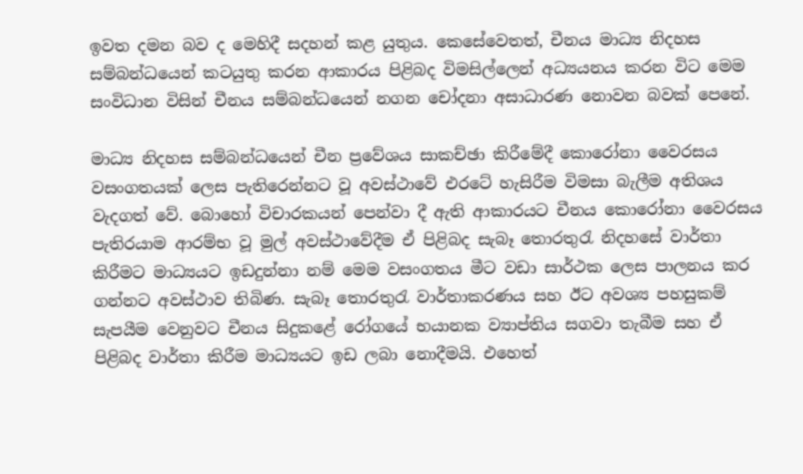ඉවත දමන බව ද මෙහිදී සදහන් කළ යුතුය. කෙසේවෙතත්, චීනය මාධ්‍ය නිදහස සම්බන්ධයෙන් කටයුතු කරන ආකාරය පිළිබද විමසිල්ලෙන් අධ්‍යයනය කරන විට මෙම සංවිධාන විසින් චීනය සම්බන්ධයෙන් නගන චෝදනා අසාධාරණ නොවන බවක් පෙනේ.

මාධ්‍ය නිදහස සම්බන්ධයෙන් චීන ප්‍රවේශය සාකච්ඡා කිරීමේදී කොරෝනා වෛරසය වසංගතයක් ලෙස පැතිරෙන්නට වූ අවස්ථාවේ එරටේ හැසිරීම විමසා බැලීම අතිශය වැදගත් වේ. බොහෝ විචාරකයන් පෙන්වා දී ඇති ආකාරයට චීනය කොරෝනා වෛරසය පැතිරයාම ආරම්භ වූ මුල් අවස්ථාවේදීම ඒ පිළිබද සැබෑ තොරතුරැ නිදහසේ වාර්තා කිරීමට මාධ්‍යයට ඉඩදුන්නා නම් මෙම වසංගතය මීට වඩා සාර්ථක ලෙස පාලනය කර ගන්නට අවස්ථාව තිබිණ. සැබෑ තොරතුරැ වාර්තාකරණය සහ ඊට අවශ්‍ය පහසුකම් සැපයීම වෙනුවට චීනය සිදුකළේ රෝගයේ භයානක ව්‍යාප්තිය සගවා තැබීම සහ ඒ පිළිබද වාර්තා කිරීම මාධ්‍යයට ඉඩ ලබා නොදීමයි. එහෙත්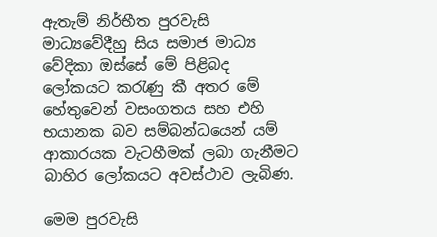ඇතැම් නිර්භීත පුරවැසි මාධ්‍යවේදීහු සිය සමාජ මාධ්‍ය වේදිකා ඔස්සේ මේ පිළිබද ලෝකයට කරැණු කී අතර මේ හේතුවෙන් වසංගතය සහ එහි භයානක බව සම්බන්ධයෙන් යම් ආකාරයක වැටහීමක් ලබා ගැනීමට බාහිර ලෝකයට අවස්ථාව ලැබිණ.

මෙම පුරවැසි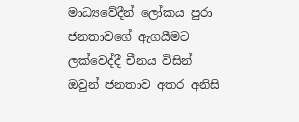මාධ්‍යවේදීන් ලෝකය පුරා ජනතාවගේ ඇගයීමට ලක්වෙද්දී චීනය විසින් ඔවුන් ජනතාව අතර අනිසි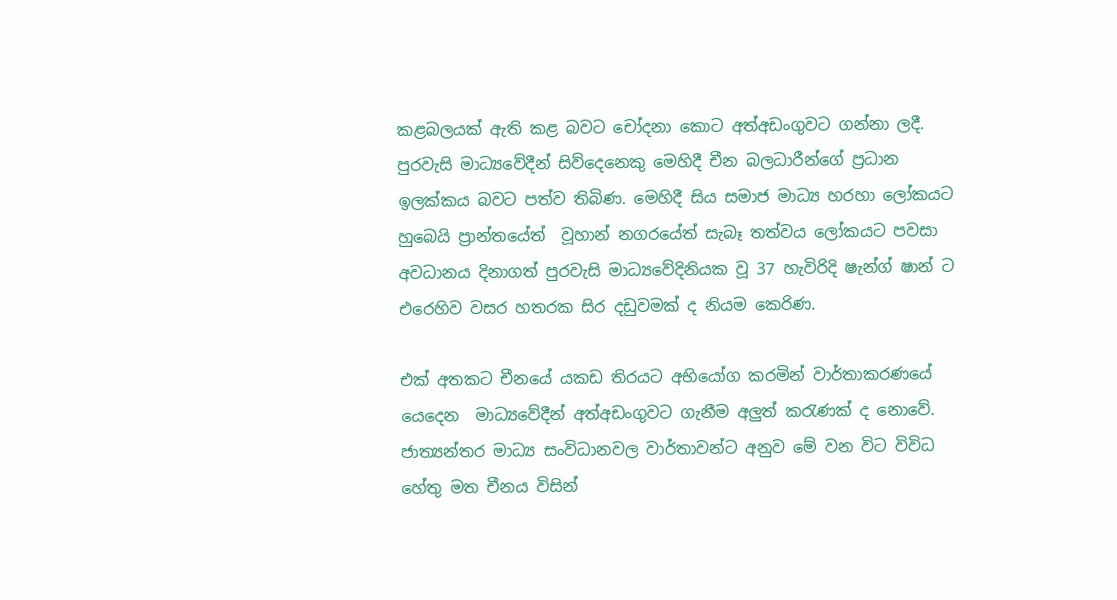කළබලයක් ඇති කළ බවට චෝදනා කොට අත්අඩංගුවට ගන්නා ලදී. පුරවැසි මාධ්‍යවේදීන් සිව්දෙනෙකු මෙහිදී චීන බලධාරීන්ගේ ප්‍රධාන ඉලක්කය බවට පත්ව තිබිණ. මෙහිදී සිය සමාජ මාධ්‍ය හරහා ලෝකයට හුබෙයි ප්‍රාන්තයේත්  වූහාන් නගරයේත් සැබෑ තත්වය ලෝකයට පවසා අවධානය දිනාගත් පුරවැසි මාධ්‍යවේදිනියක වූ 37 හැවිරිදි ෂැන්ග් ෂාන් ට එරෙහිව වසර හතරක සිර දඩුවමක් ද නියම කෙරිණ.

එක් අතකට චීනයේ යකඩ තිරයට අභියෝග කරමින් වාර්තාකරණයේ යෙදෙන  මාධ්‍යවේදීන් අත්අඩංගුවට ගැනීම අලුත් කරැණක් ද නොවේ. ජාත්‍යන්තර මාධ්‍ය සංවිධානවල වාර්තාවන්ට අනුව මේ වන විට විවිධ හේතු මත චීනය විසින්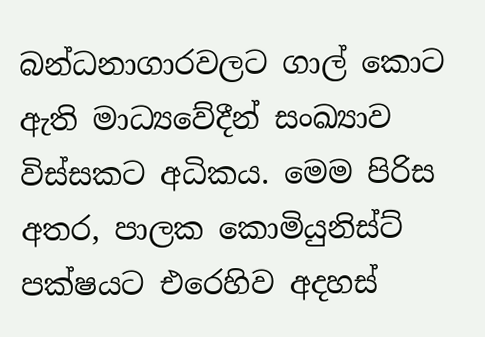බන්ධනාගාරවලට ගාල් කොට ඇති මාධ්‍යවේදීන් සංඛ්‍යාව විස්සකට අධිකය. මෙම පිරිස අතර, පාලක කොමියුනිස්ට් පක්ෂයට එරෙහිව අදහස්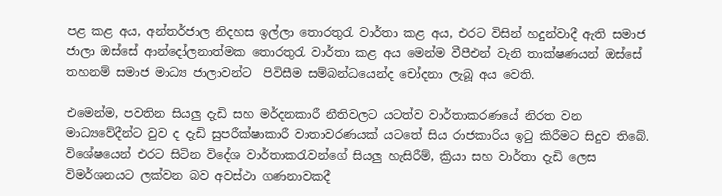පළ කළ අය, අන්තර්ජාල නිදහස ඉල්ලා තොරතුරැ වාර්තා කළ අය, එරට විසින් හදුන්වාදී ඇති සමාජ ජාලා ඔස්සේ ආන්දෝලනාත්මක තොරතුරැ වාර්තා කළ අය මෙන්ම වීපීඑන් වැනි තාක්ෂණයන් ඔස්සේ තහනම් සමාජ මාධ්‍ය ජාලාවන්ට  පිවිසීම සම්බන්ධයෙන්ද චෝදනා ලැබූ අය වෙති.

එමෙන්ම, පවතින සියලු දැඩි සහ මර්දනකාරී නීතිවලට යටත්ව වාර්තාකරණයේ නිරත වන මාධ්‍යවේදීන්ට වුව ද දැඩි සුපරීක්ෂාකාරී වාතාවරණයක් යටතේ සිය රාජකාරිය ඉටු කිරීමට සිදුව තිබේ. විශේෂයෙන් එරට සිටින විදේශ වාර්තාකරැවන්ගේ සියලු හැසිරීම්, ක්‍රියා සහ වාර්තා දැඩි ලෙස විමර්ශනයට ලක්වන බව අවස්ථා ගණනාවකදී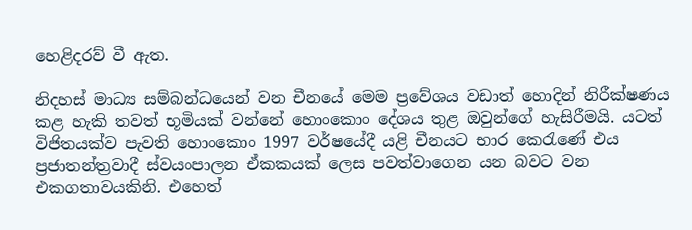හෙළිදරව් වී ඇත.

නිදහස් මාධ්‍ය සම්බන්ධයෙන් වන චීනයේ මෙම ප්‍රවේශය වඩාත් හොදින් නිරීක්ෂණය කළ හැකි තවත් භූමියක් වන්නේ හොංකොං දේශය තුළ ඔවුන්ගේ හැසිරීමයි. යටත් විජිතයක්ව පැවති හොංකොං 1997 වර්ෂයේදී යළි චීනයට භාර කෙරැණේ එය ප්‍රජාතන්ත්‍රවාදී ස්වයංපාලන ඒකකයක් ලෙස පවත්වාගෙන යන බවට වන එකගතාවයකිනි. එහෙත්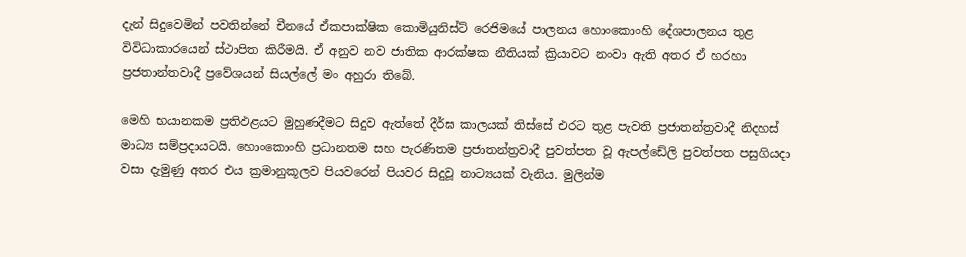දැන් සිදුවෙමින් පවතින්නේ චීනයේ ඒකපාක්ෂික කොමියුනිස්ට් රෙජිමයේ පාලනය හොංකොංහි දේශපාලනය තුළ විවිධාකාරයෙන් ස්ථාපිත කිරීමයි. ඒ අනුව නව ජාතික ආරක්ෂක නීතියක් ක්‍රියාවට නංවා ඇති අතර ඒ හරහා ප්‍රජතාන්තවාදී ප්‍රවේශයන් සියල්ලේ මං අහුරා තිබේ.

මෙහි භයානකම ප්‍රතිඵළයට මුහුණදීමට සිදුව ඇත්තේ දීර්ඝ කාලයක් තිස්සේ එරට තුළ පැවති ප්‍රජාතන්ත්‍රවාදී නිදහස් මාධ්‍ය සම්ප්‍රදායටයි. හොංකොංහි ප්‍රධානතම සහ පැරණිතම ප්‍රජාතන්ත්‍රවාදී පුවත්පත වූ ඇපල්ඩේලි පුවත්පත පසුගියදා වසා දැමුණු අතර එය ක්‍රමානුකූලව පියවරෙන් පියවර සිදුවූ නාට්‍යයක් වැනිය. මුලින්ම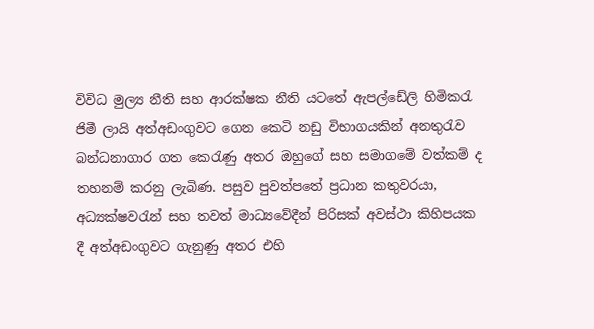විවිධ මුල්‍ය නීති සහ ආරක්ෂක නීති යටතේ ඇපල්ඩේලි හිමිකරැ ජිමී ලායි අත්අඩංගුවට ගෙන කෙටි නඩු විභාගයකින් අනතුරැව බන්ධනාගාර ගත කෙරැණු අතර ඔහුගේ සහ සමාගමේ වත්කම් ද තහනම් කරනු ලැබිණ. පසුව පුවත්පතේ ප්‍රධාන කතුවරයා, අධ්‍යක්ෂවරැන් සහ තවත් මාධ්‍යවේදීන් පිරිසක් අවස්ථා කිහිපයක දී අත්අඩංගුවට ගැනුණු අතර එහි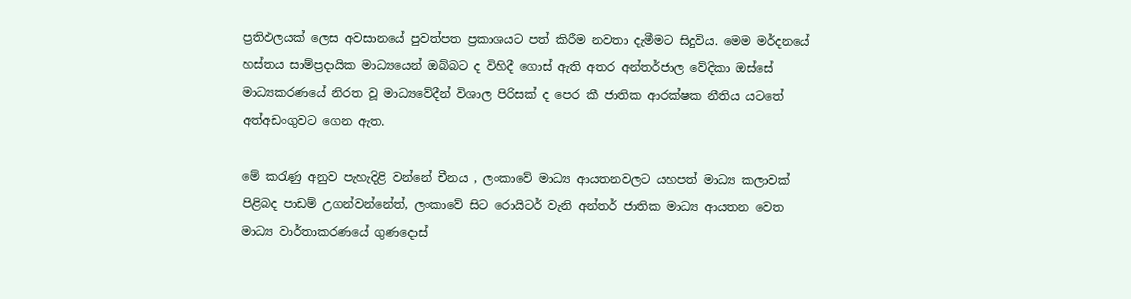ප්‍රතිඵලයක් ලෙස අවසානයේ පුවත්පත ප්‍රකාශයට පත් කිරීම නවතා දැමීමට සිදුවිය. මෙම මර්දනයේ හස්තය සාම්ප්‍රදායික මාධ්‍යයෙන් ඔබ්බට ද විහිදී ගොස් ඇති අතර අන්තර්ජාල වේදිකා ඔස්සේ මාධ්‍යකරණයේ නිරත වූ මාධ්‍යවේදීන් විශාල පිරිසක් ද පෙර කී ජාතික ආරක්ෂක නීතිය යටතේ අත්අඩංගුවට ගෙන ඇත.

මේ කරැණු අනුව පැහැදිළි වන්නේ චීනය , ලංකාවේ මාධ්‍ය ආයතනවලට යහපත් මාධ්‍ය කලාවක් පිළිබද පාඩම් උගන්වන්නේත්, ලංකාවේ සිට රොයිටර් වැනි අන්තර් ජාතික මාධ්‍ය ආයතන වෙත මාධ්‍ය වාර්තාකරණයේ ගුණදොස්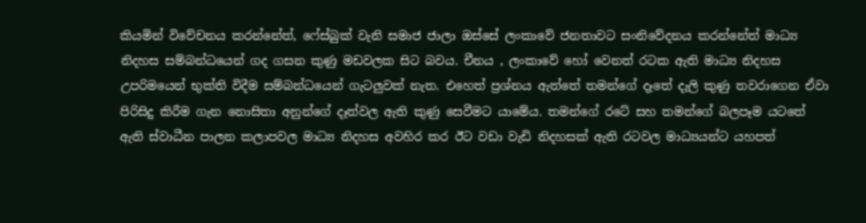කියමින් විවේචනය කරන්නේත්, ෆේස්බුක් වැනි සමාජ ජාලා ඔස්සේ ලංකාවේ ජනතාවට සංනිවේදනය කරන්නේත් මාධ්‍ය නිදහස සම්බන්ධයෙන් ගද ගසන කුණු මඩවලක සිට බවය. චීනය , ලංකාවේ හෝ වෙනත් රටක ඇති මාධ්‍ය නිදහස උපරිමයෙන් භුක්ති විදීම සම්බන්ධයෙන් ගැටලුවක් නැත. එහෙත් ප්‍රශ්නය ඇත්තේ තමන්ගේ දෑතේ දැලි කුණු තවරාගෙන ඒවා පිරිසිදු කිරීම ගැන නොසිතා අනුන්ගේ දෑත්වල ඇති කුණු සෙවීමට යාමේය. තමන්ගේ රටේ සහ තමන්ගේ බලපෑම යටතේ ඇති ස්වාධීන පාලන කලාපවල මාධ්‍ය නිදහස අවහිර කර ඊට වඩා වැඩි නිදහසක් ඇති රටවල මාධ්‍යයන්ට යහපත්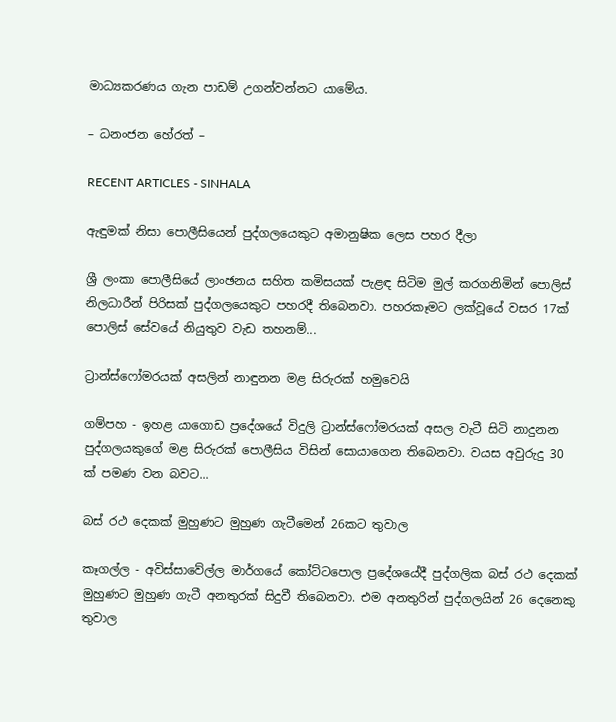මාධ්‍යකරණය ගැන පාඩම් උගන්වන්නට යාමේය.

– ධනංජන හේරත් –

RECENT ARTICLES - SINHALA

ඇඳුමක් නිසා පොලීසියෙන් පුද්ගලයෙකුට අමානුෂික ලෙස පහර දීලා

ශ්‍රී ලංකා පොලීසියේ ලාංඡනය සහිත කමිසයක් පැළඳ සිටිම මුල් කරගනිමින් පොලිස් නිලධාරීන් පිරිසක් පුද්ගලයෙකුට පහරදී තිබෙනවා. පහරකෑමට ලක්වූයේ වසර 17ක් පොලිස් සේවයේ නියුතුව වැඩ තහනම්...

ට්‍රාන්ස්ෆෝමරයක් අසලින් නාඳුනන මළ සිරුරක් හමුවෙයි

ගම්පහ - ඉහළ යාගොඩ ප්‍රදේශයේ විදුලි ට්‍රාන්ස්ෆෝමරයක් අසල වැටී සිටි නාදුනන පුද්ගලයකුගේ මළ සිරුරක් පොලීසිය විසින් සොයාගෙන තිබෙනවා. වයස අවුරුදු 30 ක් පමණ වන බවට...

බස් රථ දෙකක් මුහුණට මුහුණ ගැටීමෙන් 26කට තුවාල

කෑගල්ල - අවිස්සාවේල්ල මාර්ගයේ කෝට්ටපොල ප්‍රදේශයේදී පුද්ගලික බස් රථ දෙකක් මුහුණට මුහුණ ගැටී අනතුරක් සිදුවී තිබෙනවා. එම අනතුරින් පුද්ගලයින් 26 දෙනෙකු තුවාල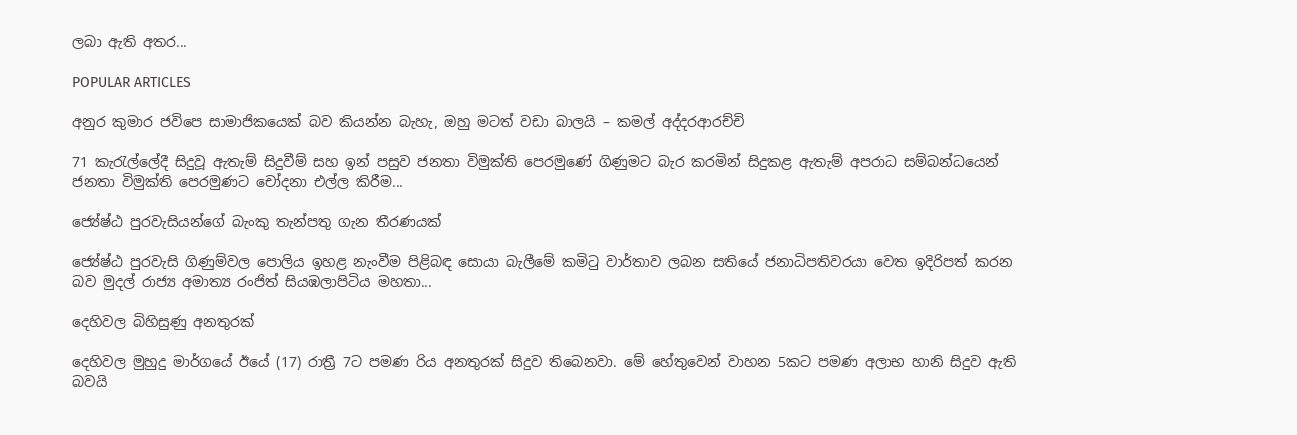ලබා ඇති අතර...

POPULAR ARTICLES

අනුර කුමාර ජවිපෙ සාමාජිකයෙක් බව කියන්න බැහැ, ඔහු මටත් වඩා බාලයි – කමල් අද්දරආරච්චි

71 කැරැල්ලේදී සිදුවූ ඇතැම් සිදුවීම් සහ ඉන් පසුව ජනතා විමුක්ති පෙරමුණේ ගිණුමට බැර කරමින් සිදුකළ ඇතැම් අපරාධ සම්බන්ධයෙන් ජනතා විමුක්ති පෙරමුණට චෝදනා එල්ල කිරීම...

ජ්‍යේෂ්ඨ පුරවැසියන්ගේ බැංකු තැන්පතු ගැන තීරණයක්

ජ්‍යේෂ්ඨ පුරවැසි ගිණුම්වල පොලිය ඉහළ නැංවීම පිළිබඳ සොයා බැලීමේ කමිටු වාර්තාව ලබන සතියේ ජනාධිපතිවරයා වෙත ඉදිරිපත් කරන බව මුදල් රාජ්‍ය අමාත්‍ය රංජිත් සියඹලාපිටිය මහතා...

දෙහිවල බිහිසුණු අනතුරක්

දෙහිවල මුහුදු මාර්ගයේ ඊයේ (17) රාත්‍රී 7ට පමණ රිය අනතුරක් සිදුව තිබෙනවා. මේ හේතුවෙන් වාහන 5කට පමණ අලාභ හානි සිදුව ඇති බවයි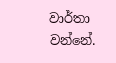වාර්තා වන්නේ.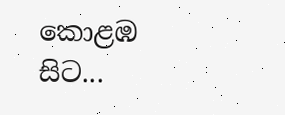කොළඹ සිට...